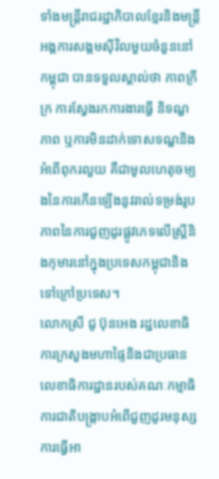ទាំងមន្ត្រីរាជរដ្ឋាភិបាលខ្មែរនិងមន្ត្រីអង្គការសង្គមស៊ីវិលមួយចំនួននៅកម្ពុជា បានទទួលស្គាល់ថា ភាពក្រីក្រ ការស្វែងរកការងារធ្វើ និទណ្ឌភាព ឬការមិនដាក់ទោសទណ្ឌនិងអំពើពុករលួយ គឺជាមូលហេតុចម្បងនៃការកើនឡើងនូវរាល់ទម្រង់រូបភាពនៃការជួញដូរផ្លូវភេទលើស្ត្រីនិងកុមារនៅក្នុងប្រទេសកម្ពុជានិងទៅក្រៅប្រទេស។
លោកស្រី ជូ ប៊ុនអេង រដ្ឋលេខាធិការក្រសួងមហាផ្ទៃនិងជាប្រធានលេខាធិការដ្ឋានរបស់គណៈកម្មាធិការជាតិបង្ក្រាបអំពើជួញដូរមនុស្ស ការធ្វើអា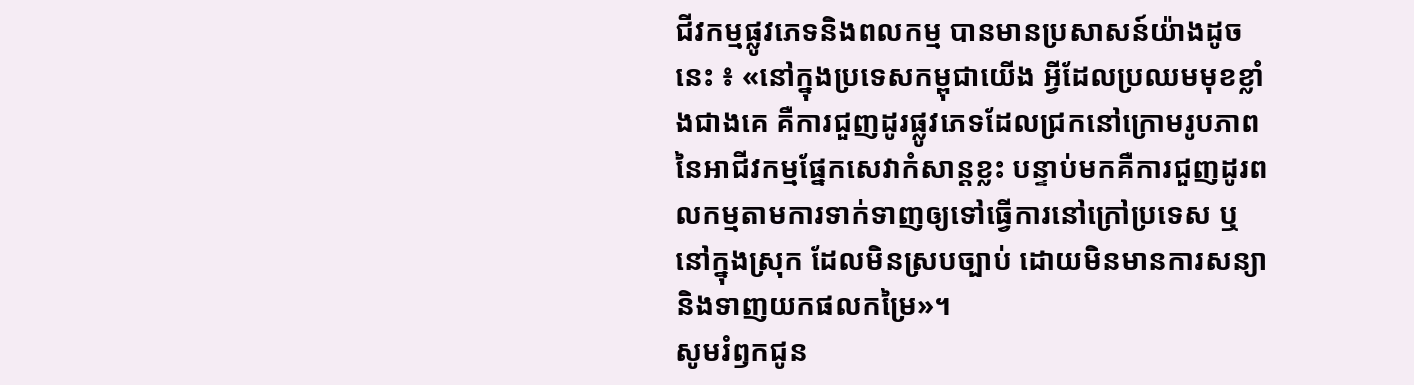ជីវកម្មផ្លូវភេទនិងពលកម្ម បានមានប្រសាសន៍យ៉ាងដូចនេះ ៖ «នៅក្នុងប្រទេសកម្ពុជាយើង អ្វីដែលប្រឈមមុខខ្លាំងជាងគេ គឺការជួញដូរផ្លូវភេទដែលជ្រកនៅក្រោមរូបភាពនៃអាជីវកម្មផ្នែកសេវាកំសាន្តខ្លះ បន្ទាប់មកគឺការជួញដូរពលកម្មតាមការទាក់ទាញឲ្យទៅធ្វើការនៅក្រៅប្រទេស ឬនៅក្នុងស្រុក ដែលមិនស្របច្បាប់ ដោយមិនមានការសន្យានិងទាញយកផលកម្រៃ»។
សូមរំឭកជូន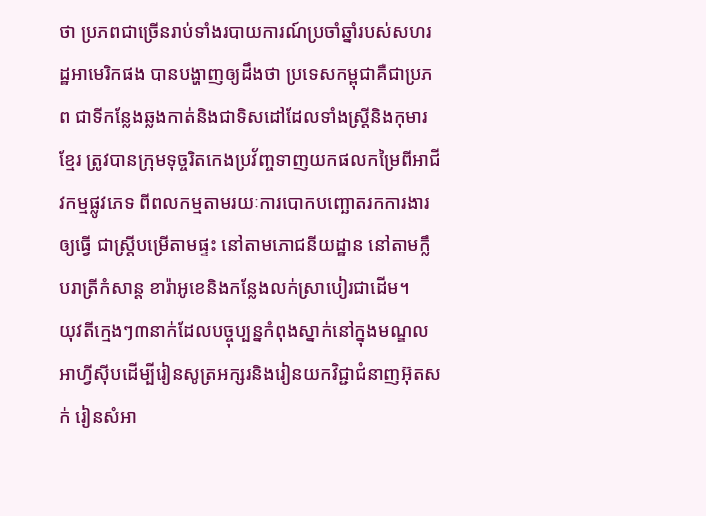ថា ប្រភពជាច្រើនរាប់ទាំងរបាយការណ៍ប្រចាំឆ្នាំរបស់សហរដ្ឋអាមេរិកផង បានបង្ហាញឲ្យដឹងថា ប្រទេសកម្ពុជាគឺជាប្រភព ជាទីកន្លែងឆ្លងកាត់និងជាទិសដៅដែលទាំងស្ត្រីនិងកុមារខ្មែរ ត្រូវបានក្រុមទុច្ចរិតកេងប្រវ័ញ្ចទាញយកផលកម្រៃពីអាជីវកម្មផ្លូវភេទ ពីពលកម្មតាមរយៈការបោកបញ្ឆោតរកការងារឲ្យធ្វើ ជាស្រ្តីបម្រើតាមផ្ទះ នៅតាមភោជនីយដ្ឋាន នៅតាមក្លឹបរាត្រីកំសាន្ត ខារ៉ាអូខេនិងកន្លែងលក់ស្រាបៀរជាដើម។
យុវតីក្មេងៗ៣នាក់ដែលបច្ចុប្បន្នកំពុងស្នាក់នៅក្នុងមណ្ឌលអាហ្វីស៊ីបដើម្បីរៀនសូត្រអក្សរនិងរៀនយកវិជ្ជាជំនាញអ៊ុតសក់ រៀនសំអា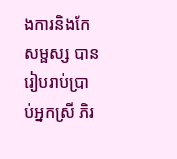ងការនិងកែសម្ផស្ស បានរៀបរាប់ប្រាប់អ្នកស្រី ភិរ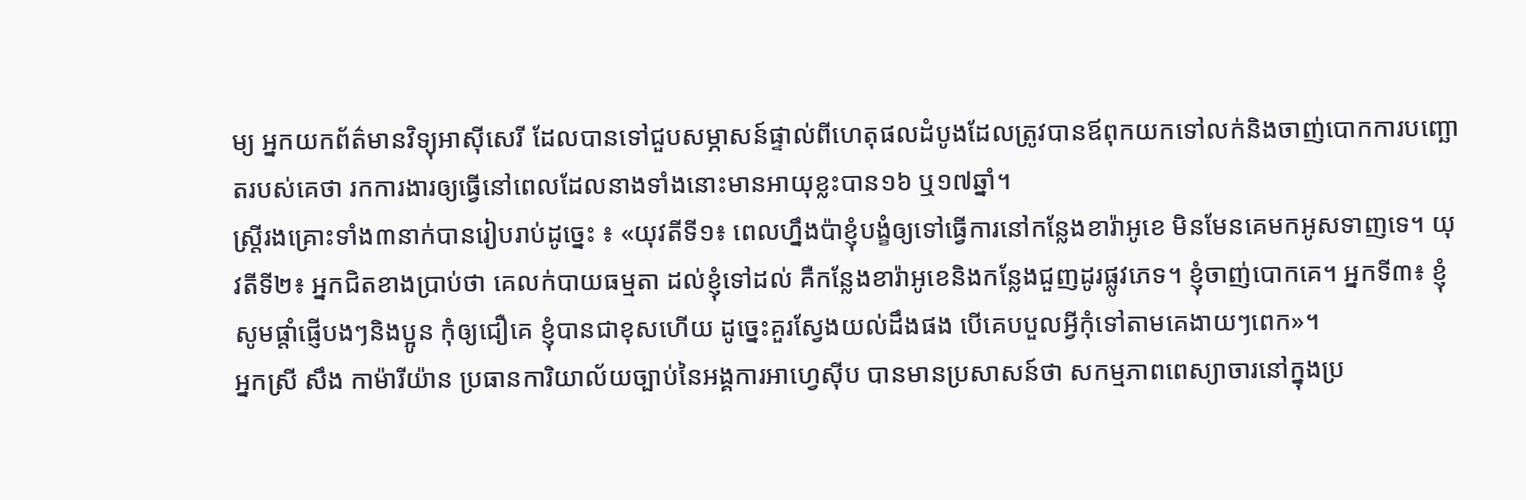ម្យ អ្នកយកព័ត៌មានវិទ្យុអាស៊ីសេរី ដែលបានទៅជួបសម្ភាសន៍ផ្ទាល់ពីហេតុផលដំបូងដែលត្រូវបានឪពុកយកទៅលក់និងចាញ់បោកការបញ្ឆោតរបស់គេថា រកការងារឲ្យធ្វើនៅពេលដែលនាងទាំងនោះមានអាយុខ្លះបាន១៦ ឬ១៧ឆ្នាំ។
ស្ត្រីរងគ្រោះទាំង៣នាក់បានរៀបរាប់ដូច្នេះ ៖ «យុវតីទី១៖ ពេលហ្នឹងប៉ាខ្ញុំបង្ខំឲ្យទៅធ្វើការនៅកន្លែងខារ៉ាអូខេ មិនមែនគេមកអូសទាញទេ។ យុវតីទី២៖ អ្នកជិតខាងប្រាប់ថា គេលក់បាយធម្មតា ដល់ខ្ញុំទៅដល់ គឺកន្លែងខារ៉ាអូខេនិងកន្លែងជួញដូរផ្លូវភេទ។ ខ្ញុំចាញ់បោកគេ។ អ្នកទី៣៖ ខ្ញុំសូមផ្តាំផ្ញើបងៗនិងប្អូន កុំឲ្យជឿគេ ខ្ញុំបានជាខុសហើយ ដូច្នេះគួរស្វែងយល់ដឹងផង បើគេបបួលអ្វីកុំទៅតាមគេងាយៗពេក»។
អ្នកស្រី សឹង កាម៉ារីយ៉ាន ប្រធានការិយាល័យច្បាប់នៃអង្គការអាហ្វេស៊ីប បានមានប្រសាសន៍ថា សកម្មភាពពេស្យាចារនៅក្នុងប្រ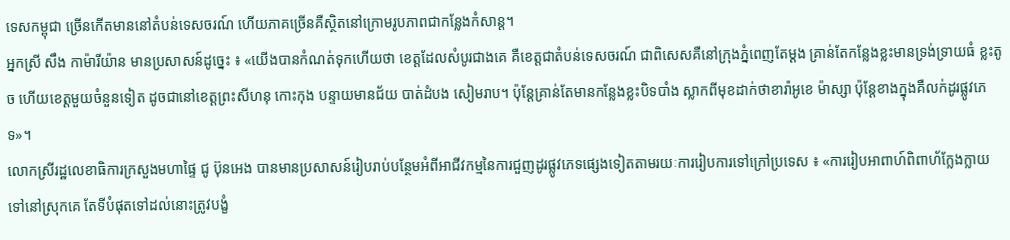ទេសកម្ពុជា ច្រើនកើតមាននៅតំបន់ទេសចរណ៍ ហើយភាគច្រើនគឺស្ថិតនៅក្រោមរូបភាពជាកន្លែងកំសាន្ត។
អ្នកស្រី សឹង កាម៉ារីយ៉ាន មានប្រសាសន៍ដូច្នេះ ៖ «យើងបានកំណត់ទុកហើយថា ខេត្តដែលសំបូរជាងគេ គឺខេត្តជាតំបន់ទេសចរណ៍ ជាពិសេសគឺនៅក្រុងភ្នំពេញតែម្តង គ្រាន់តែកន្លែងខ្លះមានទ្រង់ទ្រាយធំ ខ្លះតូច ហើយខេត្តមួយចំនួនទៀត ដូចជានៅខេត្តព្រះសីហនុ កោះកុង បន្ទាយមានជ័យ បាត់ដំបង សៀមរាប។ ប៉ុន្តែគ្រាន់តែមានកន្លែងខ្លះបិទបាំង ស្លាកពីមុខដាក់ថាខារ៉ាអូខេ ម៉ាស្សា ប៉ុន្តែខាងក្នុងគឺលក់ដូរផ្លូវភេទ»។
លោកស្រីរដ្ឋលេខាធិការក្រសួងមហាផ្ទៃ ជូ ប៊ុនអេង បានមានប្រសាសន៍រៀបរាប់បន្ថែមអំពីអាជីវកម្មនៃការជួញដូរផ្លូវភេទផ្សេងទៀតតាមរយៈការរៀបការទៅក្រៅប្រទេស ៖ «ការរៀបអាពាហ៍ពិពាហ័ក្លែងក្លាយទៅនៅស្រុកគេ តែទីបំផុតទៅដល់នោះត្រូវបង្ខំ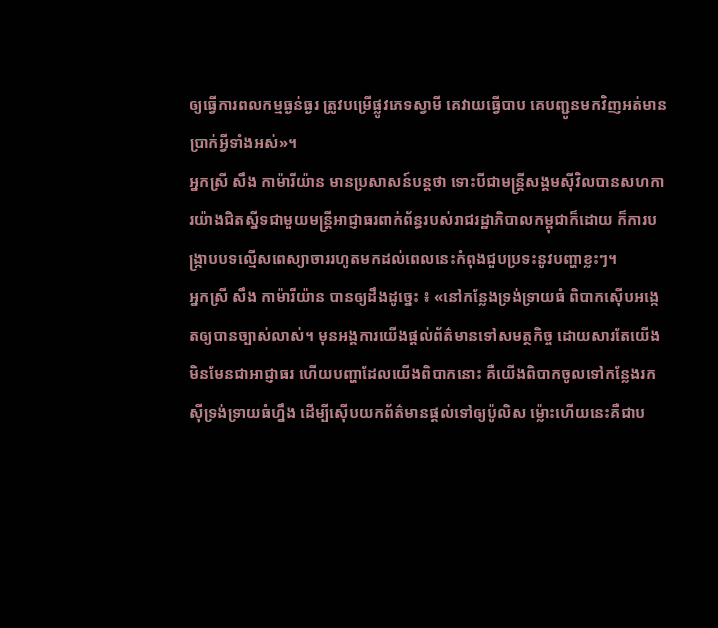ឲ្យធ្វើការពលកម្មធ្ងន់ធ្ងរ ត្រូវបម្រើផ្លូវភេទស្វាមី គេវាយធ្វើបាប គេបញ្ជូនមកវិញអត់មានប្រាក់អ្វីទាំងអស់»។
អ្នកស្រី សឹង កាម៉ារីយ៉ាន មានប្រសាសន៍បន្តថា ទោះបីជាមន្ត្រីសង្គមស៊ីវិលបានសហការយ៉ាងជិតស្នីទជាមួយមន្ត្រីអាជ្ញាធរពាក់ព័ន្ធរបស់រាជរដ្ឋាភិបាលកម្ពុជាក៏ដោយ ក៏ការបង្ក្រាបបទល្មើសពេស្យាចាររហូតមកដល់ពេលនេះកំពុងជួបប្រទះនូវបញ្ហាខ្លះៗ។
អ្នកស្រី សឹង កាម៉ារីយ៉ាន បានឲ្យដឹងដូច្នេះ ៖ «នៅកន្លែងទ្រង់ទ្រាយធំ ពិបាកស៊ើបអង្កេតឲ្យបានច្បាស់លាស់។ មុនអង្គការយើងផ្តល់ព័ត៌មានទៅសមត្ថកិច្ច ដោយសារតែយើងមិនមែនជាអាជ្ញាធរ ហើយបញ្ហាដែលយើងពិបាកនោះ គឺយើងពិបាកចូលទៅកន្លែងរកស៊ីទ្រង់ទ្រាយធំហ្នឹង ដើម្បីស៊ើបយកព័ត៌មានផ្តល់ទៅឲ្យប៉ូលិស ម៉្លោះហើយនេះគឺជាប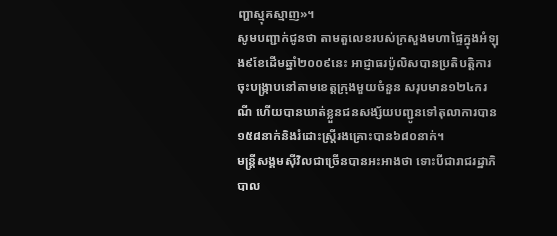ញ្ហាស្មុគស្មាញ»។
សូមបញ្ជាក់ជូនថា តាមតួលេខរបស់ក្រសួងមហាផ្ទៃក្នុងអំឡុង៩ខែដើមឆ្នាំ២០០៩នេះ អាជ្ញាធរប៉ូលិសបានប្រតិបត្តិការចុះបង្ក្រាបនៅតាមខេត្តក្រុងមួយចំនួន សរុបមាន១២៤ករណី ហើយបានឃាត់ខ្លួនជនសង្ស័យបញ្ជូនទៅតុលាការបាន១៥៨នាក់និងរំដោះស្ត្រីរងគ្រោះបាន៦៨០នាក់។
មន្ត្រីសង្គមស៊ីវិលជាច្រើនបានអះអាងថា ទោះបីជារាជរដ្ឋាភិបាល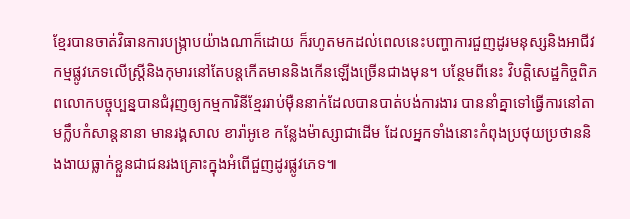ខ្មែរបានចាត់វិធានការបង្ក្រាបយ៉ាងណាក៏ដោយ ក៏រហូតមកដល់ពេលនេះបញ្ហាការជួញដូរមនុស្សនិងអាជីវកម្មផ្លូវភេទលើស្ត្រីនិងកុមារនៅតែបន្តកើតមាននិងកើនឡើងច្រើនជាងមុន។ បន្ថែមពីនេះ វិបត្តិសេដ្ឋកិច្ចពិភពលោកបច្ចុប្បន្នបានជំរុញឲ្យកម្មការិនីខ្មែររាប់ម៉ឺននាក់ដែលបានបាត់បង់ការងារ បាននាំគ្នាទៅធ្វើការនៅតាមក្លឹបកំសាន្តនានា មានរង្គសាល ខារ៉ាអូខេ កន្លែងម៉ាស្សាជាដើម ដែលអ្នកទាំងនោះកំពុងប្រថុយប្រថាននិងងាយធ្លាក់ខ្លួនជាជនរងគ្រោះក្នុងអំពើជួញដូរផ្លូវភេទ៕